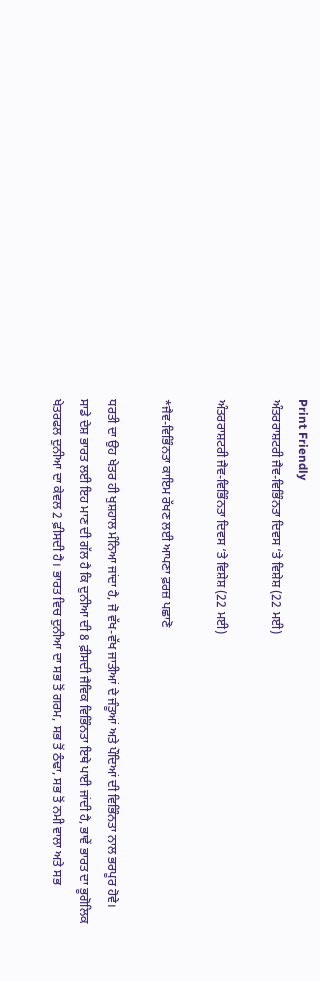Print Friendly
ਅੰਤਰਰਾਸ਼ਟਰੀ ਜੈਵ-ਵਿਭਿੰਨਤਾ ਦਿਵਸ ‘ਤੇ ਵਿਸ਼ੇਸ਼ (22 ਮਈ)

ਅੰਤਰਰਾਸ਼ਟਰੀ ਜੈਵ-ਵਿਭਿੰਨਤਾ ਦਿਵਸ ‘ਤੇ ਵਿਸ਼ੇਸ਼ (22 ਮਈ)

*ਜੈਵ-ਵਿਭਿੰਨਤਾ ਕਾਇਮ ਰੱਖਣ ਲਈ ਆਪਣਾ ਫ਼ਰਜ਼ ਪਛਾਣੋ

ਧਰਤੀ ਦਾ ਉਹ ਖੇਤਰ ਹੀ ਖੁਸ਼ਹਾਲ ਮੰਨਿਆ ਜਾਂਦਾ ਹੈ, ਜੋ ਵੱਖ-ਵੱਖ ਜਾਤੀਆਂ ਦੇ ਜੰਤੂਆਂ ਅਤੇ ਪੌਦਿਆਂ ਦੀ ਵਿਭਿੰਨਤਾ ਨਾਲ ਭਰਪੂਰ ਹੋਵੇ। ਸਾਡੇ ਦੇਸ਼ ਭਾਰਤ ਲਈ ਇਹ ਮਾਣ ਦੀ ਗੱਲ ਹੈ ਕਿ ਦੁਨੀਆ ਦੀ 8 ਫ਼ੀਸਦੀ ਜੈਵਿਕ ਵਿਭਿੰਨਤਾ ਇਥੇ ਪਾਈ ਜਾਂਦੀ ਹੈ, ਭਾਵੇਂ ਭਾਰਤ ਦਾ ਭੂਗੋਲਿਕ ਖੇਤਰਫਲ ਦੁਨੀਆ ਦਾ ਕੇਵਲ 2 ਫ਼ੀਸਦੀ ਹੈ। ਭਾਰਤ ਵਿਚ ਦੁਨੀਆ ਦਾ ਸਭ ਤੋਂ ਗਰਮ, ਸਭ ਤੋਂ ਠੰਢਾ, ਸਭ ਤੋਂ ਨਮੀ ਵਾਲਾ ਅਤੇ ਸਭ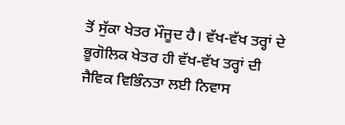ਤੋਂ ਸੁੱਕਾ ਖੇਤਰ ਮੌਜੂਦ ਹੈ। ਵੱਖ-ਵੱਖ ਤਰ੍ਹਾਂ ਦੇ ਭੂਗੋਲਿਕ ਖੇਤਰ ਹੀ ਵੱਖ-ਵੱਖ ਤਰ੍ਹਾਂ ਦੀ ਜੈਵਿਕ ਵਿਭਿੰਨਤਾ ਲਈ ਨਿਵਾਸ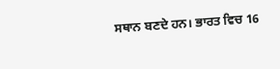ਸਥਾਨ ਬਣਦੇ ਹਨ। ਭਾਰਤ ਵਿਚ 16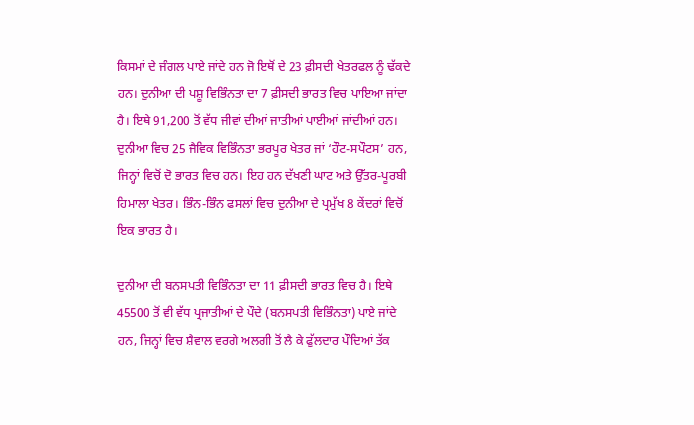ਕਿਸਮਾਂ ਦੇ ਜੰਗਲ ਪਾਏ ਜਾਂਦੇ ਹਨ ਜੋ ਇਥੋਂ ਦੇ 23 ਫ਼ੀਸਦੀ ਖੇਤਰਫਲ ਨੂੰ ਢੱਕਦੇ ਹਨ। ਦੁਨੀਆ ਦੀ ਪਸ਼ੂ ਵਿਭਿੰਨਤਾ ਦਾ 7 ਫ਼ੀਸਦੀ ਭਾਰਤ ਵਿਚ ਪਾਇਆ ਜਾਂਦਾ ਹੈ। ਇਥੇ 91,200 ਤੋਂ ਵੱਧ ਜੀਵਾਂ ਦੀਆਂ ਜਾਤੀਆਂ ਪਾਈਆਂ ਜਾਂਦੀਆਂ ਹਨ। ਦੁਨੀਆ ਵਿਚ 25 ਜੈਵਿਕ ਵਿਭਿੰਨਤਾ ਭਰਪੂਰ ਖੇਤਰ ਜਾਂ ‘ਹੌਟ-ਸਪੌਟਸ’ ਹਨ, ਜਿਨ੍ਹਾਂ ਵਿਚੋਂ ਦੋ ਭਾਰਤ ਵਿਚ ਹਨ। ਇਹ ਹਨ ਦੱਖਣੀ ਘਾਟ ਅਤੇ ਉੱਤਰ-ਪੂਰਬੀ ਹਿਮਾਲਾ ਖੇਤਰ। ਭਿੰਨ-ਭਿੰਨ ਫਸਲਾਂ ਵਿਚ ਦੁਨੀਆ ਦੇ ਪ੍ਰਮੁੱਖ 8 ਕੇਂਦਰਾਂ ਵਿਚੋਂ ਇਕ ਭਾਰਤ ਹੈ।

ਦੁਨੀਆ ਦੀ ਬਨਸਪਤੀ ਵਿਭਿੰਨਤਾ ਦਾ 11 ਫ਼ੀਸਦੀ ਭਾਰਤ ਵਿਚ ਹੈ। ਇਥੇ 45500 ਤੋਂ ਵੀ ਵੱਧ ਪ੍ਰਜਾਤੀਆਂ ਦੇ ਪੌਦੇ (ਬਨਸਪਤੀ ਵਿਭਿੰਨਤਾ) ਪਾਏ ਜਾਂਦੇ ਹਨ, ਜਿਨ੍ਹਾਂ ਵਿਚ ਸ਼ੈਵਾਲ ਵਰਗੇ ਅਲਗੀ ਤੋਂ ਲੈ ਕੇ ਫੁੱਲਦਾਰ ਪੌਦਿਆਂ ਤੱਕ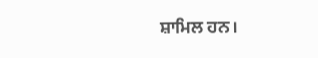ਸ਼ਾਮਿਲ ਹਨ।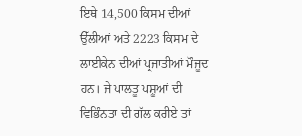ਇਥੇ 14,500 ਕਿਸਮ ਦੀਆਂ ਉੱਲੀਆਂ ਅਤੇ 2223 ਕਿਸਮ ਦੇ ਲਾਈਕੇਨ ਦੀਆਂ ਪ੍ਰਜਾਤੀਆਂ ਮੌਜੂਦ ਹਨ। ਜੇ ਪਾਲਤੂ ਪਸ਼ੂਆਂ ਦੀ ਵਿਭਿੰਨਤਾ ਦੀ ਗੱਲ ਕਰੀਏ ਤਾਂ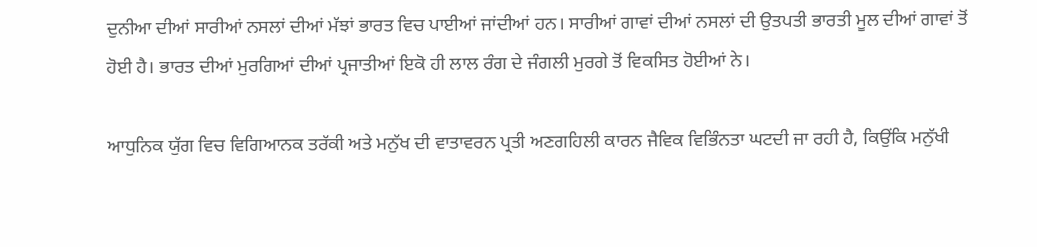ਦੁਨੀਆ ਦੀਆਂ ਸਾਰੀਆਂ ਨਸਲਾਂ ਦੀਆਂ ਮੱਝਾਂ ਭਾਰਤ ਵਿਚ ਪਾਈਆਂ ਜਾਂਦੀਆਂ ਹਨ। ਸਾਰੀਆਂ ਗਾਵਾਂ ਦੀਆਂ ਨਸਲਾਂ ਦੀ ਉਤਪਤੀ ਭਾਰਤੀ ਮੂਲ ਦੀਆਂ ਗਾਵਾਂ ਤੋਂ ਹੋਈ ਹੈ। ਭਾਰਤ ਦੀਆਂ ਮੁਰਗਿਆਂ ਦੀਆਂ ਪ੍ਰਜਾਤੀਆਂ ਇਕੋ ਹੀ ਲਾਲ ਰੰਗ ਦੇ ਜੰਗਲੀ ਮੁਰਗੇ ਤੋਂ ਵਿਕਸਿਤ ਹੋਈਆਂ ਨੇ।

ਆਧੁਨਿਕ ਯੁੱਗ ਵਿਚ ਵਿਗਿਆਨਕ ਤਰੱਕੀ ਅਤੇ ਮਨੁੱਖ ਦੀ ਵਾਤਾਵਰਨ ਪ੍ਰਤੀ ਅਣਗਹਿਲੀ ਕਾਰਨ ਜੈਵਿਕ ਵਿਭਿੰਨਤਾ ਘਟਦੀ ਜਾ ਰਹੀ ਹੈ, ਕਿਉਂਕਿ ਮਨੁੱਖੀ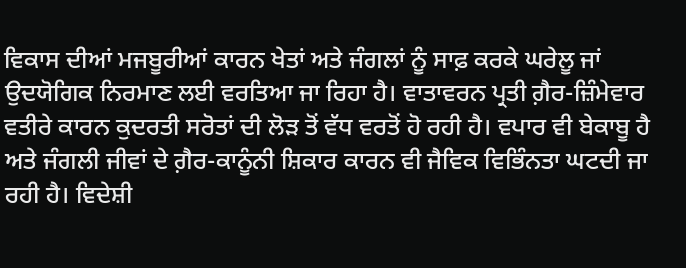ਵਿਕਾਸ ਦੀਆਂ ਮਜਬੂਰੀਆਂ ਕਾਰਨ ਖੇਤਾਂ ਅਤੇ ਜੰਗਲਾਂ ਨੂੰ ਸਾਫ਼ ਕਰਕੇ ਘਰੇਲੂ ਜਾਂ ਉਦਯੋਗਿਕ ਨਿਰਮਾਣ ਲਈ ਵਰਤਿਆ ਜਾ ਰਿਹਾ ਹੈ। ਵਾਤਾਵਰਨ ਪ੍ਰਤੀ ਗ਼ੈਰ-ਜ਼ਿੰਮੇਵਾਰ ਵਤੀਰੇ ਕਾਰਨ ਕੁਦਰਤੀ ਸਰੋਤਾਂ ਦੀ ਲੋੜ ਤੋਂ ਵੱਧ ਵਰਤੋਂ ਹੋ ਰਹੀ ਹੈ। ਵਪਾਰ ਵੀ ਬੇਕਾਬੂ ਹੈ ਅਤੇ ਜੰਗਲੀ ਜੀਵਾਂ ਦੇ ਗ਼ੈਰ-ਕਾਨੂੰਨੀ ਸ਼ਿਕਾਰ ਕਾਰਨ ਵੀ ਜੈਵਿਕ ਵਿਭਿੰਨਤਾ ਘਟਦੀ ਜਾ ਰਹੀ ਹੈ। ਵਿਦੇਸ਼ੀ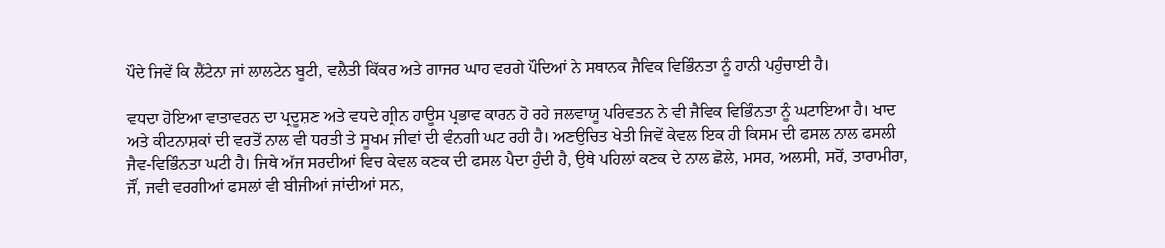ਪੌਦੇ ਜਿਵੇਂ ਕਿ ਲੈਂਟੇਨਾ ਜਾਂ ਲਾਲਟੇਨ ਬੂਟੀ, ਵਲੈਤੀ ਕਿੱਕਰ ਅਤੇ ਗਾਜਰ ਘਾਹ ਵਰਗੇ ਪੌਦਿਆਂ ਨੇ ਸਥਾਨਕ ਜੈਵਿਕ ਵਿਭਿੰਨਤਾ ਨੂੰ ਹਾਨੀ ਪਹੁੰਚਾਈ ਹੈ।

ਵਧਦਾ ਹੋਇਆ ਵਾਤਾਵਰਨ ਦਾ ਪ੍ਰਦੂਸ਼ਣ ਅਤੇ ਵਧਦੇ ਗ੍ਰੀਨ ਹਾਊਸ ਪ੍ਰਭਾਵ ਕਾਰਨ ਹੋ ਰਹੇ ਜਲਵਾਯੂ ਪਰਿਵਤਨ ਨੇ ਵੀ ਜੈਵਿਕ ਵਿਭਿੰਨਤਾ ਨੂੰ ਘਟਾਇਆ ਹੈ। ਖਾਦ ਅਤੇ ਕੀਟਨਾਸ਼ਕਾਂ ਦੀ ਵਰਤੋਂ ਨਾਲ ਵੀ ਧਰਤੀ ਤੇ ਸੂਖਮ ਜੀਵਾਂ ਦੀ ਵੰਨਗੀ ਘਟ ਰਹੀ ਹੈ। ਅਣਉਚਿਤ ਖੇਤੀ ਜਿਵੇਂ ਕੇਵਲ ਇਕ ਹੀ ਕਿਸਮ ਦੀ ਫਸਲ ਨਾਲ ਫਸਲੀ ਜੈਵ-ਵਿਭਿੰਨਤਾ ਘਟੀ ਹੈ। ਜਿਥੇ ਅੱਜ ਸਰਦੀਆਂ ਵਿਚ ਕੇਵਲ ਕਣਕ ਦੀ ਫਸਲ ਪੈਦਾ ਹੁੰਦੀ ਹੈ, ਉਥੇ ਪਹਿਲਾਂ ਕਣਕ ਦੇ ਨਾਲ ਛੋਲੇ, ਮਸਰ, ਅਲਸੀ, ਸਰੋਂ, ਤਾਰਾਮੀਰਾ, ਜੌਂ, ਜਵੀ ਵਰਗੀਆਂ ਫਸਲਾਂ ਵੀ ਬੀਜੀਆਂ ਜਾਂਦੀਆਂ ਸਨ,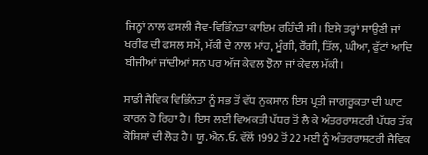ਜਿਨ੍ਹਾਂ ਨਾਲ ਫਸਲੀ ਜੈਵ-ਵਿਭਿੰਨਤਾ ਕਾਇਮ ਰਹਿੰਦੀ ਸੀ। ਇਸੇ ਤਰ੍ਹਾਂ ਸਾਉਣੀ ਜਾਂ ਖਰੀਫ ਦੀ ਫਸਲ ਸਮੇਂ, ਮੱਕੀ ਦੇ ਨਾਲ ਮਾਂਹ, ਮੂੰਗੀ, ਰੌਂਗੀ, ਤਿੱਲ, ਘੀਆ, ਫੁੱਟਾਂ ਆਦਿ ਬੀਜੀਆਂ ਜਾਂਦੀਆਂ ਸਨ ਪਰ ਅੱਜ ਕੇਵਲ ਝੋਨਾ ਜਾਂ ਕੇਵਲ ਮੱਕੀ।

ਸਾਡੀ ਜੈਵਿਕ ਵਿਭਿੰਨਤਾ ਨੂੰ ਸਭ ਤੋਂ ਵੱਧ ਨੁਕਸਾਨ ਇਸ ਪ੍ਰਤੀ ਜਾਗਰੂਕਤਾ ਦੀ ਘਾਟ ਕਾਰਨ ਹੋ ਰਿਹਾ ਹੈ। ਇਸ ਲਈ ਵਿਅਕਤੀ ਪੱਧਰ ਤੋਂ ਲੈ ਕੇ ਅੰਤਰਰਾਸ਼ਟਰੀ ਪੱਧਰ ਤੱਕ ਕੋਸ਼ਿਸ਼ਾਂ ਦੀ ਲੋੜ ਹੈ। ਯੂ.ਐਨ.ਓ. ਵੱਲੋਂ 1992 ਤੋਂ 22 ਮਈ ਨੂੰ ਅੰਤਰਰਾਸ਼ਟਰੀ ਜੈਵਿਕ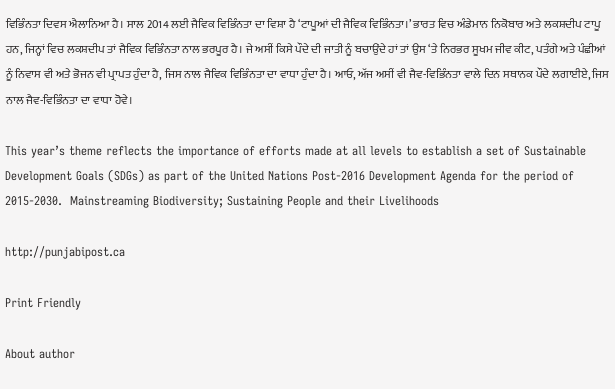ਵਿਭਿੰਨਤਾ ਦਿਵਸ ਐਲਾਨਿਆ ਹੈ। ਸਾਲ 2014 ਲਈ ਜੈਵਿਕ ਵਿਭਿੰਨਤਾ ਦਾ ਵਿਸ਼ਾ ਹੈ ‘ਟਾਪੂਆਂ ਦੀ ਜੈਵਿਕ ਵਿਭਿੰਨਤਾ।’ ਭਾਰਤ ਵਿਚ ਅੰਡੇਮਾਨ ਨਿਕੋਬਾਰ ਅਤੇ ਲਕਸ਼ਦੀਪ ਟਾਪੂ ਹਨ, ਜਿਨ੍ਹਾਂ ਵਿਚ ਲਕਸ਼ਦੀਪ ਤਾਂ ਜੈਵਿਕ ਵਿਭਿੰਨਤਾ ਨਾਲ ਭਰਪੂਰ ਹੈ। ਜੇ ਅਸੀਂ ਕਿਸੇ ਪੌਦੇ ਦੀ ਜਾਤੀ ਨੂੰ ਬਚਾਉਂਦੇ ਹਾਂ ਤਾਂ ਉਸ ‘ਤੇ ਨਿਰਭਰ ਸੂਖਮ ਜੀਵ ਕੀਟ, ਪਤੰਗੇ ਅਤੇ ਪੰਛੀਆਂ ਨੂੰ ਨਿਵਾਸ ਵੀ ਅਤੇ ਭੋਜਨ ਵੀ ਪ੍ਰਾਪਤ ਹੁੰਦਾ ਹੈ, ਜਿਸ ਨਾਲ ਜੈਵਿਕ ਵਿਭਿੰਨਤਾ ਦਾ ਵਾਧਾ ਹੁੰਦਾ ਹੈ। ਆਓ, ਅੱਜ ਅਸੀਂ ਵੀ ਜੈਵ-ਵਿਭਿੰਨਤਾ ਵਾਲੇ ਦਿਨ ਸਥਾਨਕ ਪੌਦੇ ਲਗਾਈਏ, ਜਿਸ ਨਾਲ ਜੈਵ-ਵਿਭਿੰਨਤਾ ਦਾ ਵਾਧਾ ਹੋਵੇ।

This year’s theme reflects the importance of efforts made at all levels to establish a set of Sustainable Development Goals (SDGs) as part of the United Nations Post-2016 Development Agenda for the period of 2015-2030.  Mainstreaming Biodiversity; Sustaining People and their Livelihoods

http://punjabipost.ca

Print Friendly

About author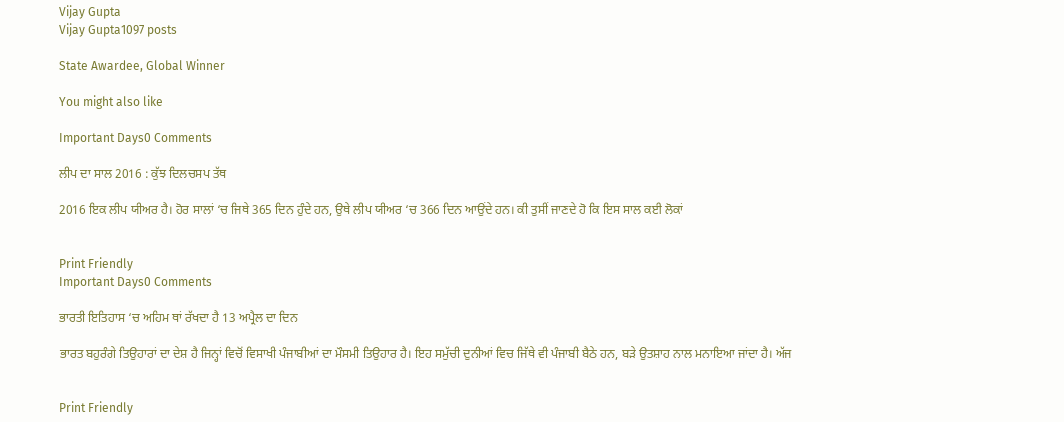Vijay Gupta
Vijay Gupta1097 posts

State Awardee, Global Winner

You might also like

Important Days0 Comments

ਲੀਪ ਦਾ ਸਾਲ 2016 : ਕੁੱਝ ਦਿਲਚਸਪ ਤੱਥ

2016 ਇਕ ਲੀਪ ਯੀਅਰ ਹੈ। ਹੋਰ ਸਾਲਾਂ ‘ਚ ਜਿਥੇ 365 ਦਿਨ ਹੁੰਦੇ ਹਨ, ਉਥੇ ਲੀਪ ਯੀਅਰ ‘ਚ 366 ਦਿਨ ਆਉਂਦੇ ਹਨ। ਕੀ ਤੁਸੀਂ ਜਾਣਦੇ ਹੋ ਕਿ ਇਸ ਸਾਲ ਕਈ ਲੋਕਾਂ


Print Friendly
Important Days0 Comments

ਭਾਰਤੀ ਇਤਿਹਾਸ ‘ਚ ਅਹਿਮ ਥਾਂ ਰੱਖਦਾ ਹੈ 13 ਅਪ੍ਰੈਲ ਦਾ ਦਿਨ

ਭਾਰਤ ਬਹੁਰੰਗੇ ਤਿਉਹਾਰਾਂ ਦਾ ਦੇਸ਼ ਹੈ ਜਿਨ੍ਹਾਂ ਵਿਚੋਂ ਵਿਸਾਖੀ ਪੰਜਾਬੀਆਂ ਦਾ ਮੌਸਮੀ ਤਿਉਹਾਰ ਹੈ। ਇਹ ਸਮੁੱਚੀ ਦੁਨੀਆਂ ਵਿਚ ਜਿੱਥੇ ਵੀ ਪੰਜਾਬੀ ਬੈਠੇ ਹਨ, ਬੜੇ ਉਤਸ਼ਾਹ ਨਾਲ ਮਨਾਇਆ ਜਾਂਦਾ ਹੈ। ਅੱਜ


Print Friendly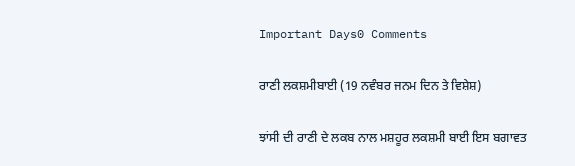Important Days0 Comments

ਰਾਣੀ ਲਕਸ਼ਮੀਬਾਈ (19 ਨਵੰਬਰ ਜਨਮ ਦਿਨ ਤੇ ਵਿਸ਼ੇਸ਼)

ਝਾਂਸੀ ਦੀ ਰਾਣੀ ਦੇ ਲਕਬ ਨਾਲ ਮਸ਼ਹੂਰ ਲਕਸ਼ਮੀ ਬਾਈ ਇਸ ਬਗਾਵਤ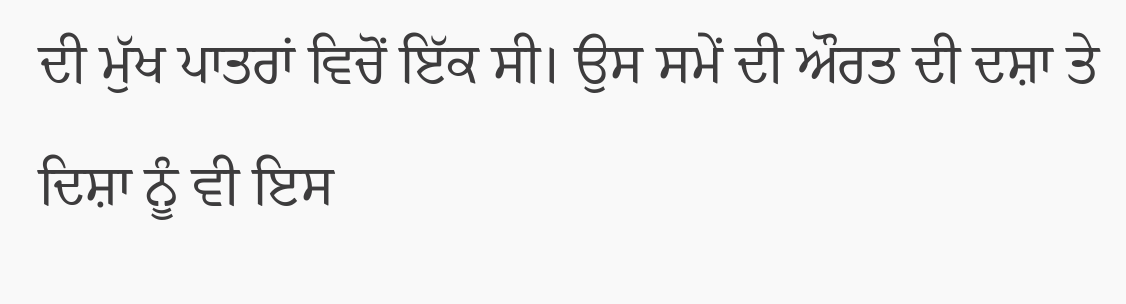ਦੀ ਮੁੱਖ ਪਾਤਰਾਂ ਵਿਚੋਂ ਇੱਕ ਸੀ। ਉਸ ਸਮੇਂ ਦੀ ਔਰਤ ਦੀ ਦਸ਼ਾ ਤੇ ਦਿਸ਼ਾ ਨੂੰ ਵੀ ਇਸ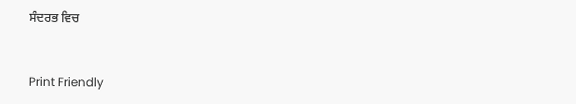ਸੰਦਰਭ ਵਿਚ


Print Friendly